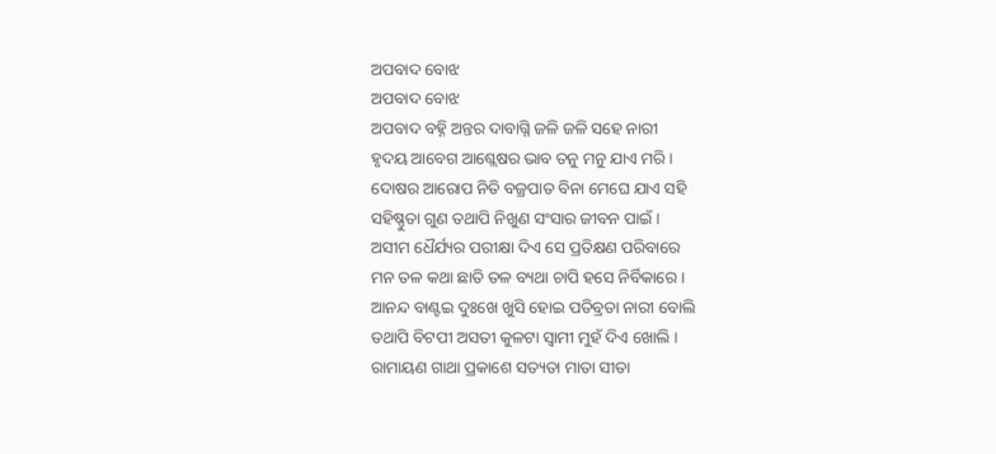ଅପବାଦ ବୋଝ
ଅପବାଦ ବୋଝ
ଅପବାଦ ବହ୍ନି ଅନ୍ତର ଦାବାଗ୍ନି ଜଳି ଜଳି ସହେ ନାରୀ
ହୃଦୟ ଆବେଗ ଆଶ୍ଲେଷର ଭାବ ତନୁ ମନୁ ଯାଏ ମରି ।
ଦୋଷର ଆରୋପ ନିତି ବଜ୍ରପାତ ବିନା ମେଘେ ଯାଏ ସହି
ସହିଷ୍ଣୁତା ଗୁଣ ତଥାପି ନିଖୁଣ ସଂସାର ଜୀବନ ପାଇଁ ।
ଅସୀମ ଧୈର୍ଯ୍ୟର ପରୀକ୍ଷା ଦିଏ ସେ ପ୍ରତିକ୍ଷଣ ପରିବାରେ
ମନ ତଳ କଥା ଛାତି ତଳ ବ୍ୟଥା ଚାପି ହସେ ନିର୍ବିକାରେ ।
ଆନନ୍ଦ ବାଣ୍ଟଇ ଦୁଃଖେ ଖୁସି ହୋଇ ପତିବ୍ରତା ନାରୀ ବୋଲି
ତଥାପି ବିଟପୀ ଅସତୀ କୁଳଟା ସ୍ୱାମୀ ମୁହଁ ଦିଏ ଖୋଲି ।
ରାମାୟଣ ଗାଥା ପ୍ରକାଶେ ସତ୍ୟତା ମାତା ସୀତା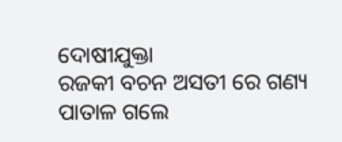ଦୋଷୀଯୁକ୍ତା
ରଜକୀ ବଚନ ଅସତୀ ରେ ଗଣ୍ୟ ପାତାଳ ଗଲେ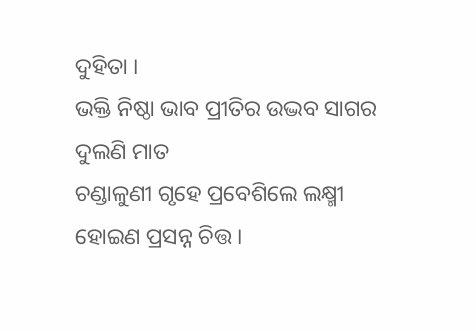ଦୁହିତା ।
ଭକ୍ତି ନିଷ୍ଠା ଭାବ ପ୍ରୀତିର ଉଦ୍ଭବ ସାଗର ଦୁଲଣି ମାତ
ଚଣ୍ଡାଳୁଣୀ ଗୃହେ ପ୍ରବେଶିଲେ ଲକ୍ଷ୍ମୀ ହୋଇଣ ପ୍ରସନ୍ନ ଚିତ୍ତ ।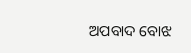ଅପବାଦ ବୋଝ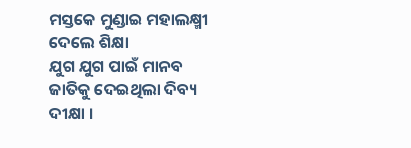ମସ୍ତକେ ମୁଣ୍ଡାଇ ମହାଲକ୍ଷ୍ମୀ ଦେଲେ ଶିକ୍ଷା
ଯୁଗ ଯୁଗ ପାଇଁ ମାନବ ଜାତିକୁ ଦେଇଥିଲା ଦିବ୍ୟ ଦୀକ୍ଷା ।